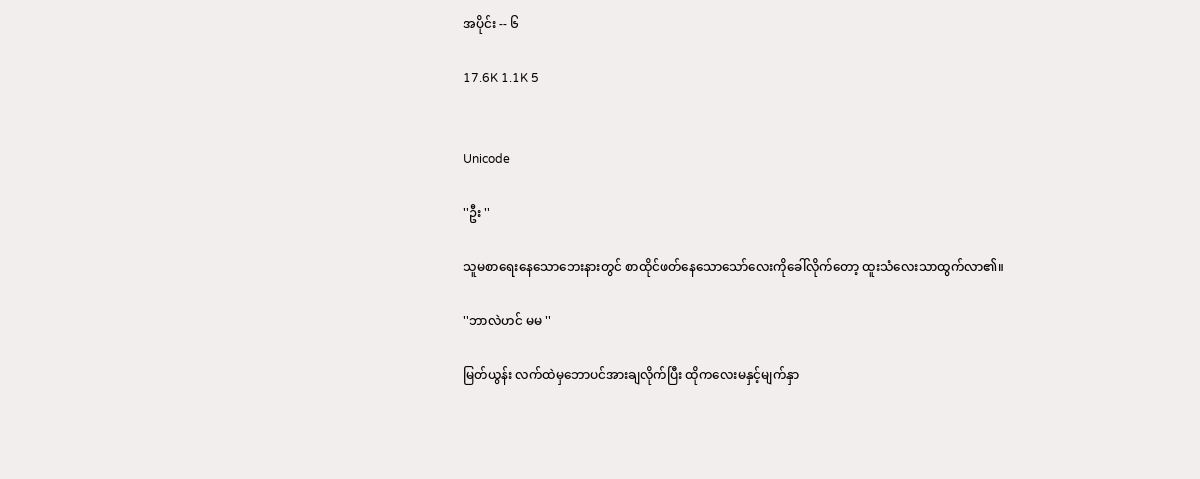အပိုင်း -- ၆

17.6K 1.1K 5


Unicode

''ဦး ''

သူမစာရေးနေသောဘေးနားတွင် စာထိုင်ဖတ်နေသောသော်လေးကိုခေါ်လိုက်တော့ ထူးသံလေးသာထွက်လာ၏။

''ဘာလဲဟင် မမ ''

မြတ်ယွန်း လက်ထဲမှဘောပင်အားချလိုက်ပြီး ထိုကလေးမနှင့်မျက်နှာ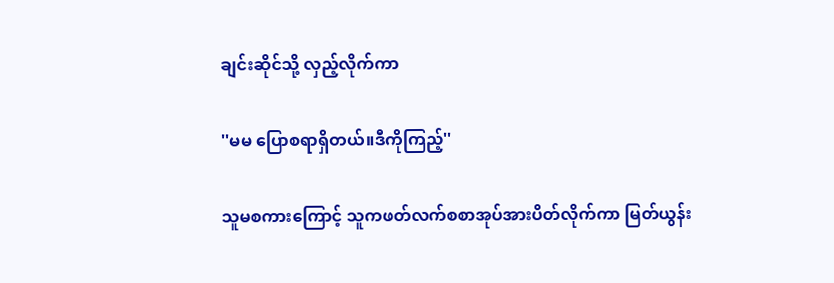ချင်းဆိုင်သို့ လှည့်လိုက်ကာ

''မမ ပြောစရာရှိတယ်။ဒီကိုကြည့်''

သူမစကားကြောင့် သူကဖတ်လက်စစာအုပ်အားပိတ်လိုက်ကာ မြတ်ယွန်း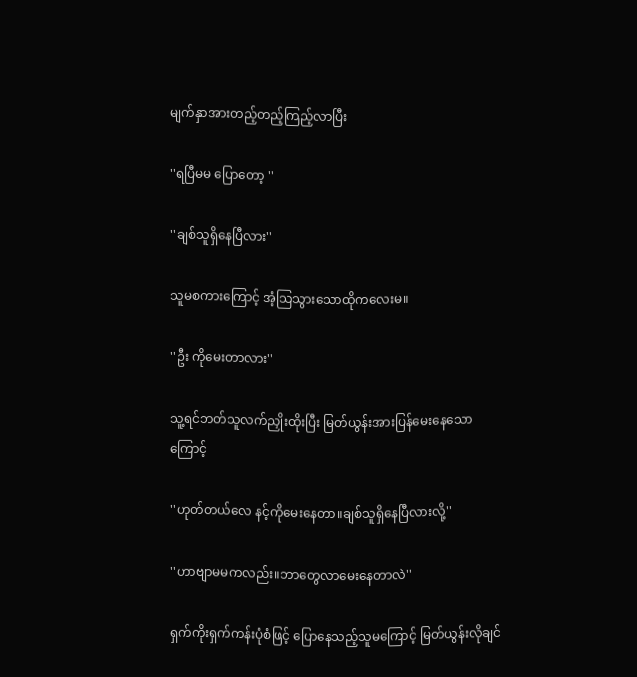မျက်နှာအားတည့်တည့်ကြည့်လာပြီး

''ရပြီမမ ပြောတော့ ''

''ချစ်သူရှိနေပြီလား''

သူမစကားကြောင့် အံ့သြသွားသောထိုကလေးမ။

''ဦး ကိုမေးတာလား''

သူ့ရင်ဘတ်သူလက်ညှိုးထိုးပြီး မြတ်ယွန်းအားပြန်မေးနေသောကြောင့်

''ဟုတ်တယ်လေ နင့်ကိုမေးနေတာ။ချစ်သူရှိနေပြီလားလို့''

''ဟာဗျာမမကလည်း။ဘာတွေလာမေးနေတာလဲ''

ရှက်ကိုးရှက်ကန်းပုံစံဖြင့် ပြောနေသည့်သူမကြောင့် မြတ်ယွန်းလိုချင်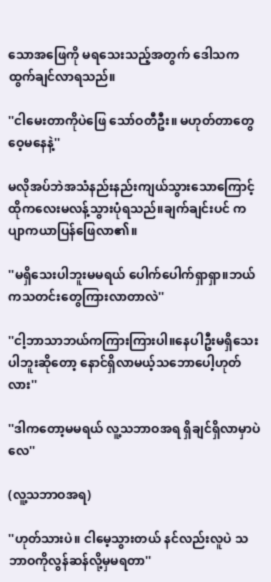သောအဖြေကို မရသေးသည့်အတွက် ဒေါသကထွက်ချင်လာရသည်။

''ငါမေးတာကိုပဲဖြေ သော်ဝတီဦး။ မဟုတ်တာတွေဝေ့မနေနဲ့''

မလိုအပ်ဘဲအသံနည်းနည်းကျယ်သွားသောကြောင့် ထိုကလေးမလန့်သွားပုံရသည်။ချက်ချင်းပင် ကပျာကယာပြန်ဖြေလာ၏။

''မရှိသေးပါဘူးမမရယ် ပေါက်ပေါက်ရှာရှာ။ဘယ်ကသတင်းတွေကြားလာတာလဲ''

''ငါ့ဘာသာဘယ်ကကြားကြားပါ။နေပါဦးမရှိသေးပါဘူးဆိုတော့ နောင်ရှိလာမယ့်သဘောပေါ့ဟုတ်လား''

''ဒါကတော့မမရယ် လူ့သဘာဝအရ ရှိချင်ရှိလာမှာပဲလေ''

(လူ့သဘာဝအရ)

''ဟုတ်သားပဲ။ ငါမေ့သွားတယ် နင်လည်းလူပဲ သဘာဝကိုလွန်ဆန်လို့မှမရတာ''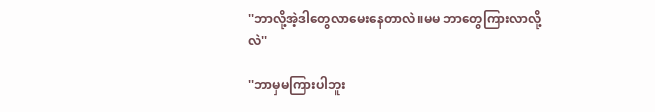''ဘာလို့အဲ့ဒါတွေလာမေးနေတာလဲ။မမ ဘာတွေကြားလာလို့လဲ''

''ဘာမှမကြားပါဘူး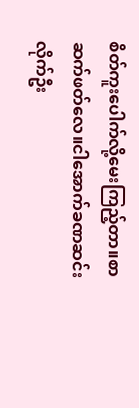စိတ်ကူးပေါက်လို့မေးကြည့်တာ။စာဆက်ဖတ်လေ။ငါအောက်ခဏဆင်းလိုက်ဦး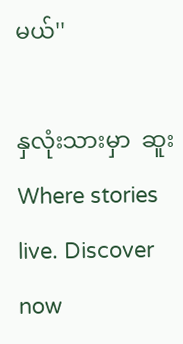မယ်''

နှလုံးသားမှာ  ဆူးWhere stories live. Discover now